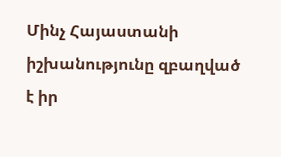Մինչ Հայաստանի իշխանությունը զբաղված է իր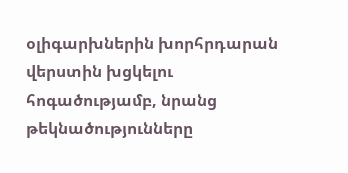օլիգարխներին խորհրդարան վերստին խցկելու հոգածությամբ, նրանց թեկնածությունները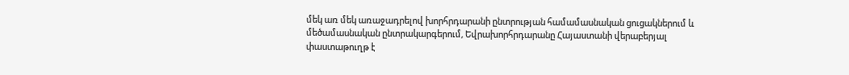մեկ առ մեկ առաջադրելով խորհրդարանի ընտրության համամասնական ցուցակներում և մեծամասնական ընտրակարգերում, Եվրախորհրդարանը Հայաստանի վերաբերյալ փաստաթուղթ է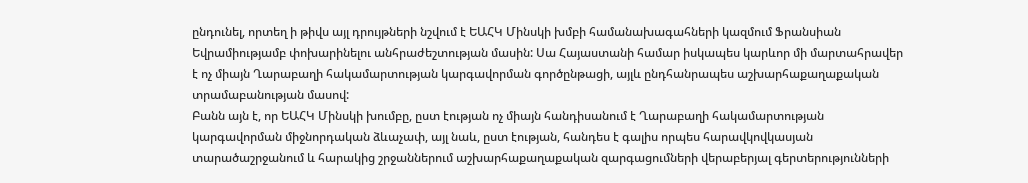ընդունել, որտեղ ի թիվս այլ դրույթների նշվում է ԵԱՀԿ Մինսկի խմբի համանախագահների կազմում Ֆրանսիան Եվրամիությամբ փոխարինելու անհրաժեշտության մասին: Սա Հայաստանի համար իսկապես կարևոր մի մարտահրավեր է ոչ միայն Ղարաբաղի հակամարտության կարգավորման գործընթացի, այլև ընդհանրապես աշխարհաքաղաքական տրամաբանության մասով:
Բանն այն է, որ ԵԱՀԿ Մինսկի խումբը, ըստ էության ոչ միայն հանդիսանում է Ղարաբաղի հակամարտության կարգավորման միջնորդական ձևաչափ, այլ նաև, ըստ էության, հանդես է գալիս որպես հարավկովկասյան տարածաշրջանում և հարակից շրջաններում աշխարհաքաղաքական զարգացումների վերաբերյալ գերտերությունների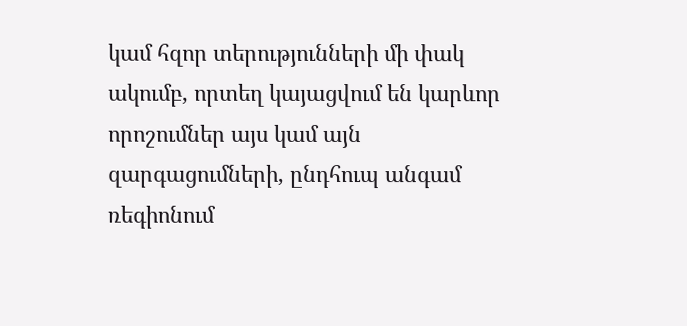կամ հզոր տերությունների մի փակ ակումբ, որտեղ կայացվում են կարևոր որոշումներ այս կամ այն զարգացումների, ընդհուպ անգամ ռեգիոնում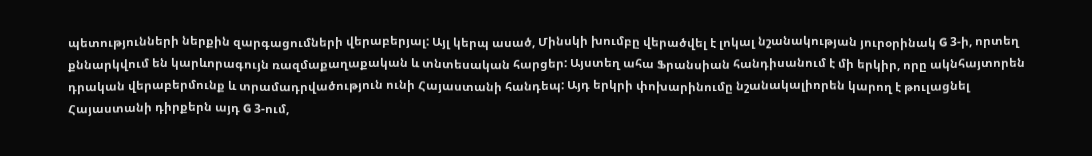պետությունների ներքին զարգացումների վերաբերյալ: Այլ կերպ ասած, Մինսկի խումբը վերածվել է լոկալ նշանակության յուրօրինակ G 3-ի, որտեղ քննարկվում են կարևորագույն ռազմաքաղաքական և տնտեսական հարցեր: Այստեղ ահա Ֆրանսիան հանդիսանում է մի երկիր, որը ակնհայտորեն դրական վերաբերմունք և տրամադրվածություն ունի Հայաստանի հանդեպ: Այդ երկրի փոխարինումը նշանակալիորեն կարող է թուլացնել Հայաստանի դիրքերն այդ G 3-ում,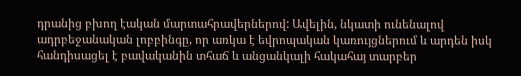դրանից բխող էական մարտահրավերներով: Ավելին, նկատի ունենալով ադրբեջանական լոբբինգը, որ առկա է եվրոպական կառույցներում և արդեն իսկ հանդիսացել է բավականին տհաճ և անցանկալի հակահայ տարբեր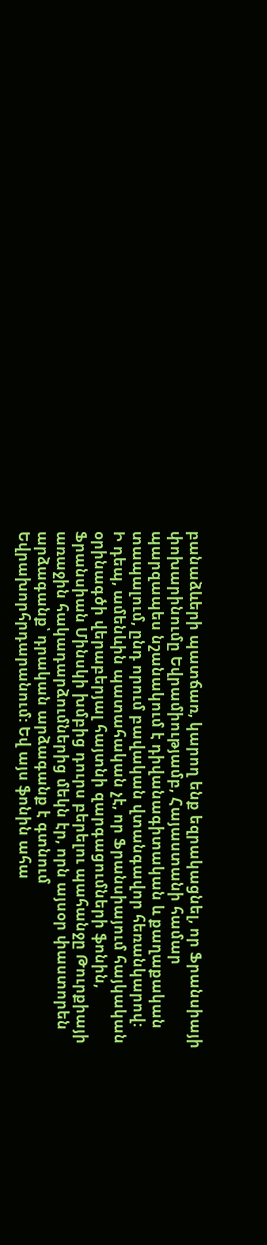բանաձևերի պատճառ, կարող ենք եզրակացնել, որ Ֆրանսիայի փոխարինումը Եվրամիությամբ, Հայաստանի համար պարզապես նշանակում է դիվանագիտական և քաղաքական տապալում, ընդ որում բավական վտանգավոր հեռանկարով:
Ի դեպ, ամենևին պատահական չէ, որ Ֆրանսիայում հայկական օրինագծի վերաբերյալ հայտնի զարգացումների ֆոնին, Ֆրանսիան Մինսկի խմբից դուրս բերելու պահանջը Թուրքիայի առաջին հակադարձումներից մեկն էր, որն այսօր փաստորեն արձագանք՝ դրական արձագանք է գտնում Եվրախորհրդարանում: Եվ այս ֆոնին ահա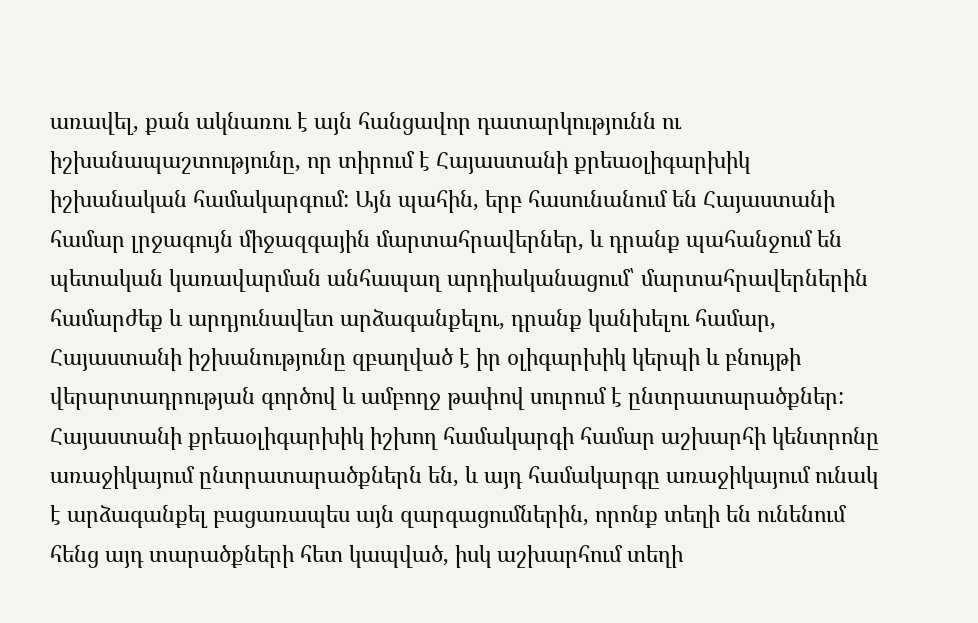առավել, քան ակնառու է այն հանցավոր դատարկությունն ու իշխանապաշտությունը, որ տիրում է Հայաստանի քրեաօլիգարխիկ իշխանական համակարգում: Այն պահին, երբ հասունանում են Հայաստանի համար լրջագույն միջազգային մարտահրավերներ, և դրանք պահանջում են պետական կառավարման անհապաղ արդիականացում՝ մարտահրավերներին համարժեք և արդյունավետ արձագանքելու, դրանք կանխելու համար, Հայաստանի իշխանությունը զբաղված է իր օլիգարխիկ կերպի և բնույթի վերարտադրության գործով և ամբողջ թափով սուրում է ընտրատարածքներ: Հայաստանի քրեաօլիգարխիկ իշխող համակարգի համար աշխարհի կենտրոնը առաջիկայում ընտրատարածքներն են, և այդ համակարգը առաջիկայում ունակ է արձագանքել բացառապես այն զարգացումներին, որոնք տեղի են ունենում հենց այդ տարածքների հետ կապված, իսկ աշխարհում տեղի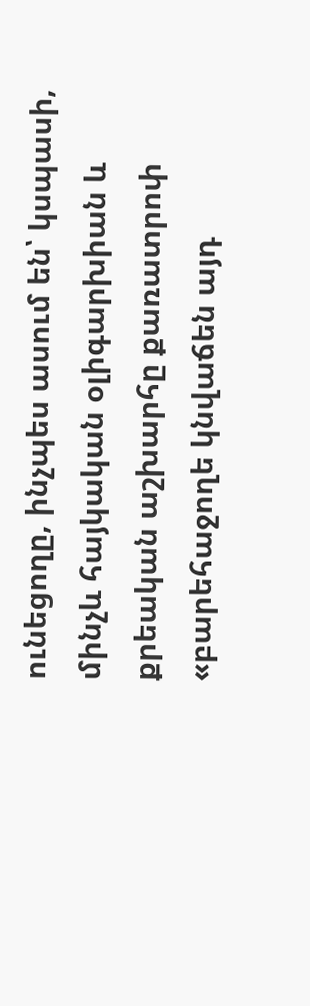ունեցողը, ինչպես ասում են՝ կսպասի, մինչև հայկական օլիգարխիան և քրեական աշխարհը քառատրոփ «բարեհաջողե կնվաճեն այդ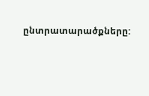ընտրատարածքները: